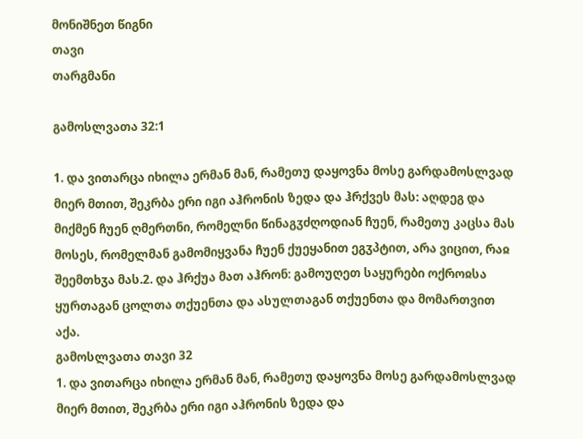მონიშნეთ წიგნი
თავი
თარგმანი

გამოსლვათა 32:1

1. და ვითარცა იხილა ერმან მან, რამეთუ დაყოვნა მოსე გარდამოსლვად მიერ მთით, შეკრბა ერი იგი აჰრონის ზედა და ჰრქვეს მას: აღდეგ და მიქმენ ჩუენ ღმერთნი, რომელნი წინაგჳძღოდიან ჩუენ, რამეთუ კაცსა მას მოსეს, რომელმან გამომიყვანა ჩუენ ქუეყანით ეგჳპტით, არა ვიცით, რაჲ შეემთხჳა მას.2. და ჰრქუა მათ აჰრონ: გამოუღეთ საყურები ოქროჲსა ყურთაგან ცოლთა თქუენთა და ასულთაგან თქუენთა და მომართვით აქა.
გამოსლვათა თავი 32
1. და ვითარცა იხილა ერმან მან, რამეთუ დაყოვნა მოსე გარდამოსლვად მიერ მთით, შეკრბა ერი იგი აჰრონის ზედა და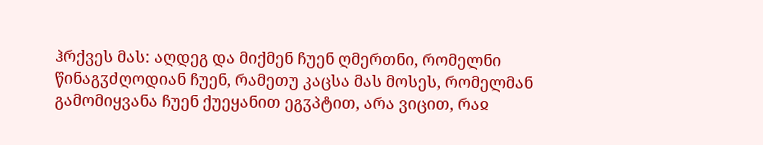ჰრქვეს მას: აღდეგ და მიქმენ ჩუენ ღმერთნი, რომელნი წინაგჳძღოდიან ჩუენ, რამეთუ კაცსა მას მოსეს, რომელმან გამომიყვანა ჩუენ ქუეყანით ეგჳპტით, არა ვიცით, რაჲ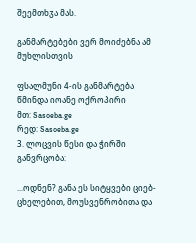შეემთხჳა მას.

განმარტებები ვერ მოიძებნა ამ მუხლისთვის

ფსალმუნი 4-ის განმარტება
წმინდა იოანე ოქროპირი
მთ: Sasoeba.ge
რედ: Sasoeba.ge
3. ლოცვის წესი და ჭირში განვრცობა:

...ოდნენ? განა ეს სიტყვები ციებ-ცხელებით, მოუსვენრობითა და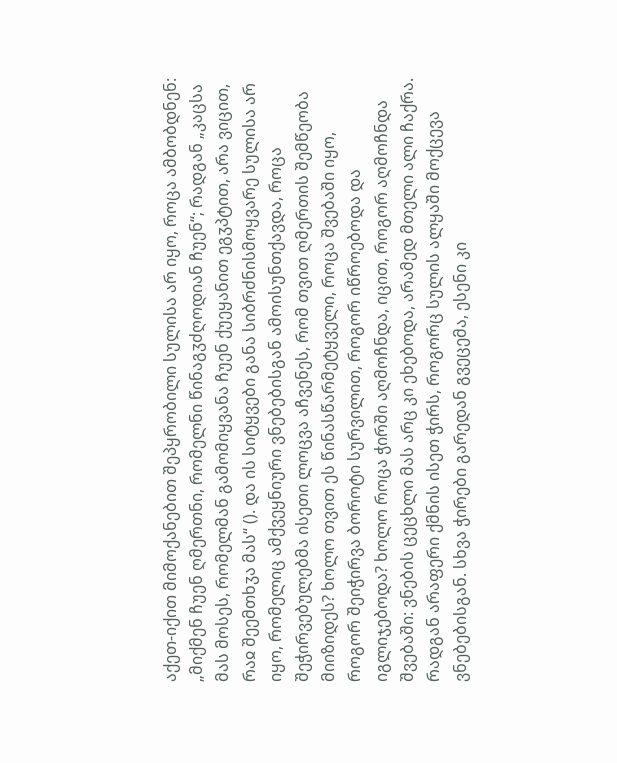აქეთ-იქით მიმოქანებით შეპყრობილი სულისა არ იყო, როცა ამბობდნენ: „მიქმენ ჩუენ ღმერთნი, რომელნი წინაგჳძღოდიან ჩუენ“; რადგან „კაცსა მას მოსეს, რომელმან გამომიყვანა ჩუენ ქუეყანით ეგჳპტით, არა ვიცით, რაჲ შეემთხჳა მას“ (). და ის სიტყვები განა სიბრძნისმოყვარე სულისა არ იყო, რომელიც ამქვეყნიური ვნებებისგან ამოისუნთქავდა, როცა შეჭირვებულებმა ისეთი ლოცვა აჩვენეს, რომ თვით ღმერთის შემწეობა მიიზიდეს? ხოლო თვით ეს წინასწარმეტყველი, როცა შვებაში იყო, როგორ შეიჭირვა ბოროტი სურვილით, როგორ იწროებოდა და იგლიჯებოდა? ხოლო როცა ჭირში აღმოჩნდა, იცით, როგორ აღმოჩნდა შვებაში: ვნების ცეცხლი მას არც კი ეხებოდა, არამედ მთელი ალი ჩაქრა. რადგან არაფერი ქმნის ისეთ ჭირს, როგორც სულის ალყაში მოქცევა ვნებებისგან. სხვა ჭირები გარედან გვეცემა, ესენი კი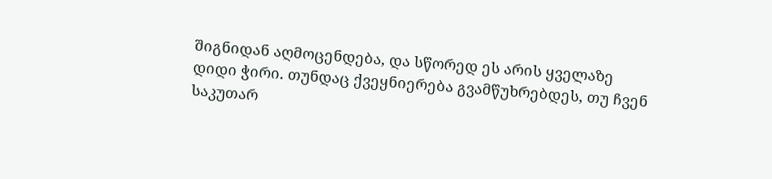შიგნიდან აღმოცენდება, და სწორედ ეს არის ყველაზე დიდი ჭირი. თუნდაც ქვეყნიერება გვამწუხრებდეს, თუ ჩვენ საკუთარ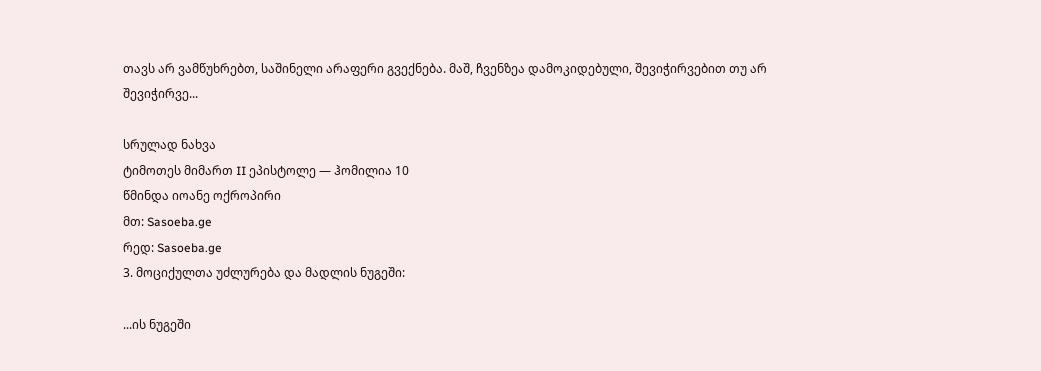თავს არ ვამწუხრებთ, საშინელი არაფერი გვექნება. მაშ, ჩვენზეა დამოკიდებული, შევიჭირვებით თუ არ შევიჭირვე...

სრულად ნახვა
ტიმოთეს მიმართ II ეპისტოლე — ჰომილია 10
წმინდა იოანე ოქროპირი
მთ: Sasoeba.ge
რედ: Sasoeba.ge
3. მოციქულთა უძლურება და მადლის ნუგეში:

...ის ნუგეში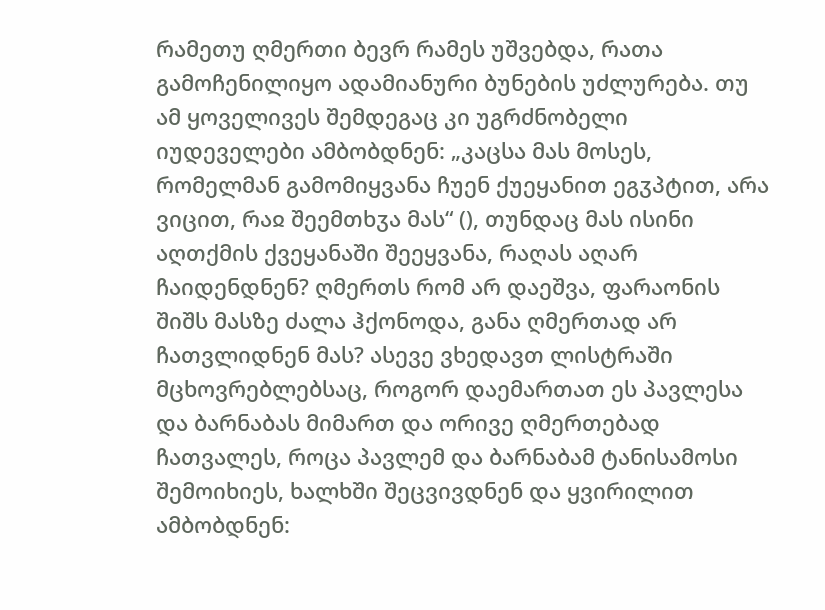რამეთუ ღმერთი ბევრ რამეს უშვებდა, რათა გამოჩენილიყო ადამიანური ბუნების უძლურება. თუ ამ ყოველივეს შემდეგაც კი უგრძნობელი იუდეველები ამბობდნენ: „კაცსა მას მოსეს, რომელმან გამომიყვანა ჩუენ ქუეყანით ეგჳპტით, არა ვიცით, რაჲ შეემთხჳა მას“ (), თუნდაც მას ისინი აღთქმის ქვეყანაში შეეყვანა, რაღას აღარ ჩაიდენდნენ? ღმერთს რომ არ დაეშვა, ფარაონის შიშს მასზე ძალა ჰქონოდა, განა ღმერთად არ ჩათვლიდნენ მას? ასევე ვხედავთ ლისტრაში მცხოვრებლებსაც, როგორ დაემართათ ეს პავლესა და ბარნაბას მიმართ და ორივე ღმერთებად ჩათვალეს, როცა პავლემ და ბარნაბამ ტანისამოსი შემოიხიეს, ხალხში შეცვივდნენ და ყვირილით ამბობდნენ: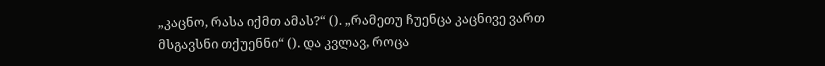„კაცნო, რასა იქმთ ამას?“ (). „რამეთუ ჩუენცა კაცნივე ვართ მსგავსნი თქუენნი“ (). და კვლავ, როცა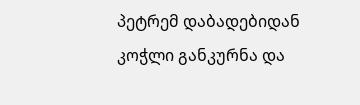პეტრემ დაბადებიდან კოჭლი განკურნა და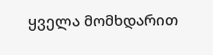ყველა მომხდარით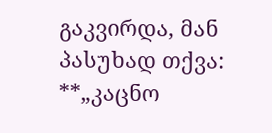გაკვირდა, მან პასუხად თქვა: **„კაცნო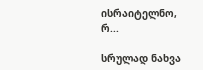ისრაიტელნო, რ...

სრულად ნახვა